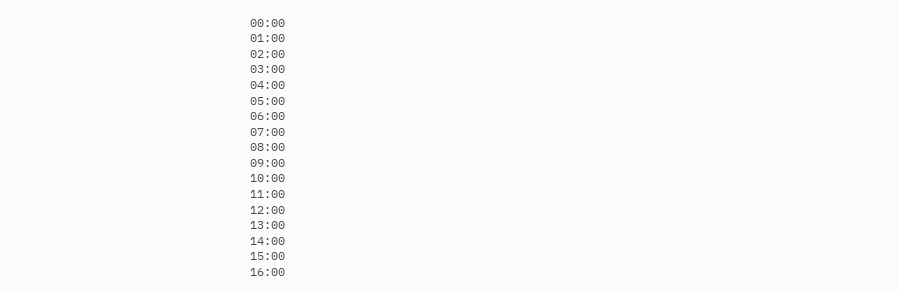00:00
01:00
02:00
03:00
04:00
05:00
06:00
07:00
08:00
09:00
10:00
11:00
12:00
13:00
14:00
15:00
16:00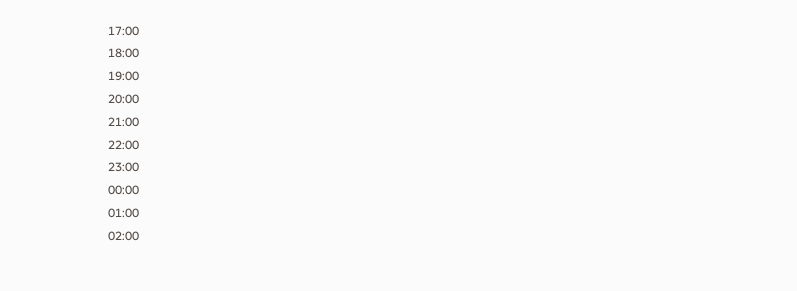17:00
18:00
19:00
20:00
21:00
22:00
23:00
00:00
01:00
02:00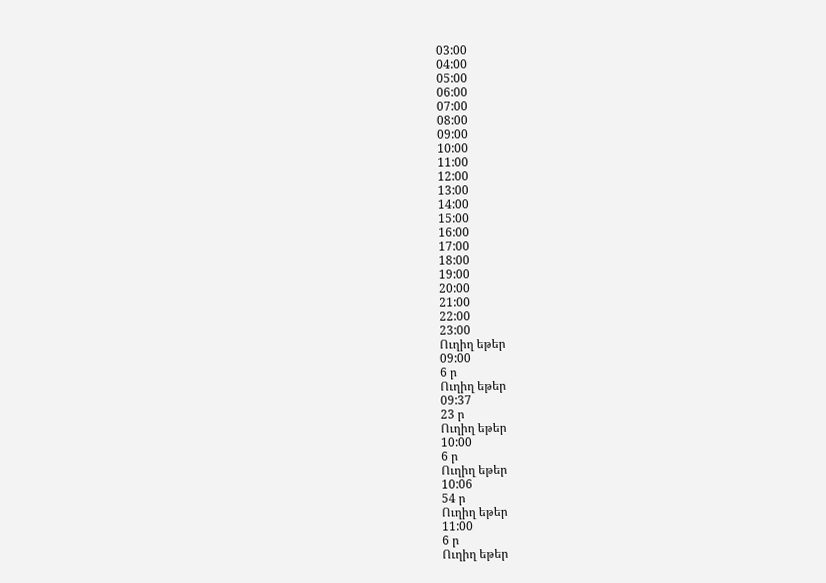03:00
04:00
05:00
06:00
07:00
08:00
09:00
10:00
11:00
12:00
13:00
14:00
15:00
16:00
17:00
18:00
19:00
20:00
21:00
22:00
23:00
Ուղիղ եթեր
09:00
6 ր
Ուղիղ եթեր
09:37
23 ր
Ուղիղ եթեր
10:00
6 ր
Ուղիղ եթեր
10:06
54 ր
Ուղիղ եթեր
11:00
6 ր
Ուղիղ եթեր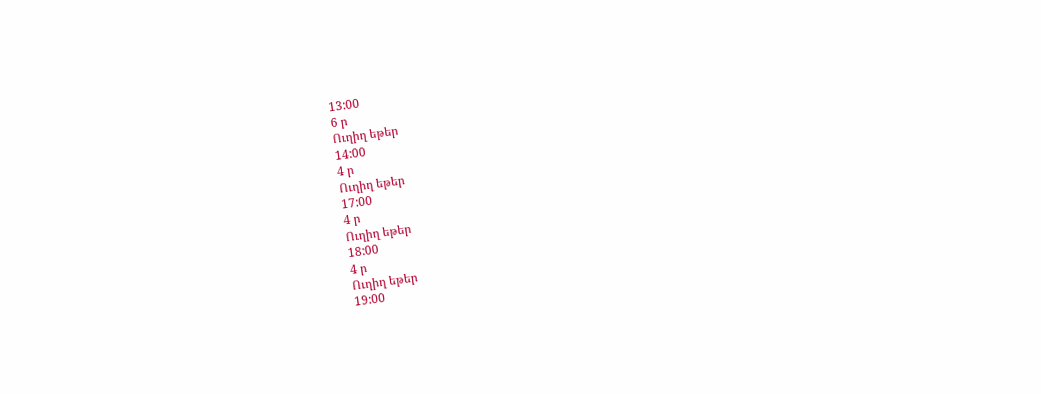13:00
6 ր
Ուղիղ եթեր
14:00
4 ր
Ուղիղ եթեր
17:00
4 ր
Ուղիղ եթեր
18:00
4 ր
Ուղիղ եթեր
19:00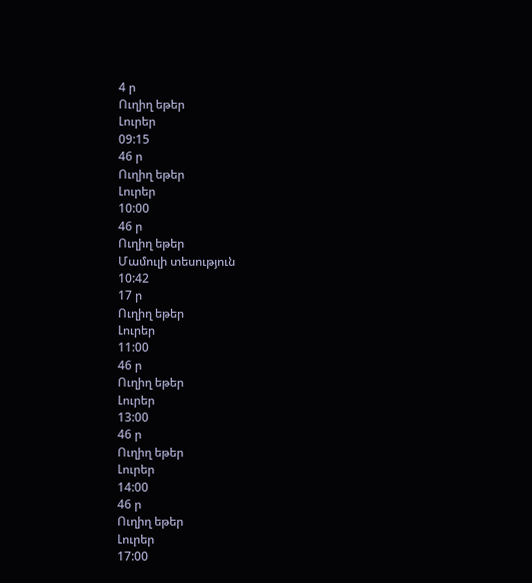4 ր
Ուղիղ եթեր
Լուրեր
09:15
46 ր
Ուղիղ եթեր
Լուրեր
10:00
46 ր
Ուղիղ եթեր
Մամուլի տեսություն
10:42
17 ր
Ուղիղ եթեր
Լուրեր
11:00
46 ր
Ուղիղ եթեր
Լուրեր
13:00
46 ր
Ուղիղ եթեր
Լուրեր
14:00
46 ր
Ուղիղ եթեր
Լուրեր
17:00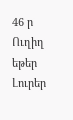46 ր
Ուղիղ եթեր
Լուրեր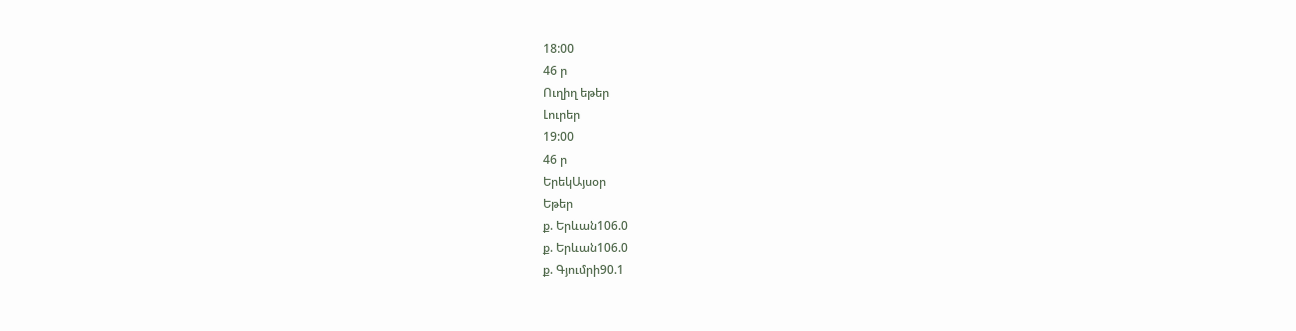18:00
46 ր
Ուղիղ եթեր
Լուրեր
19:00
46 ր
ԵրեկԱյսօր
Եթեր
ք. Երևան106.0
ք. Երևան106.0
ք. Գյումրի90.1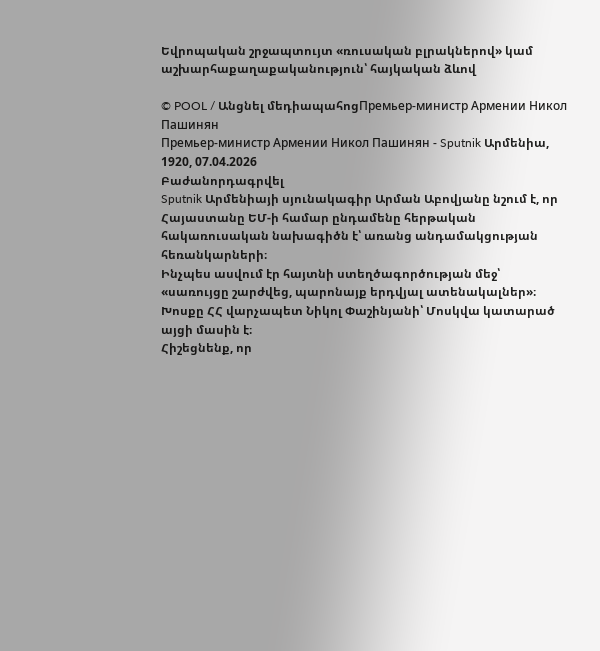Եվրոպական շրջապտույտ «ռուսական բլրակներով» կամ աշխարհաքաղաքականություն՝ հայկական ձևով

© POOL / Անցնել մեդիապահոցПремьер-министр Армении Никол Пашинян
Премьер-министр Армении Никол Пашинян - Sputnik Արմենիա, 1920, 07.04.2026
Բաժանորդագրվել
Sputnik Արմենիայի սյունակագիր Արման Աբովյանը նշում է, որ Հայաստանը ԵՄ-ի համար ընդամենը հերթական հակառուսական նախագիծն է՝ առանց անդամակցության հեռանկարների։
Ինչպես ասվում էր հայտնի ստեղծագործության մեջ՝ «սառույցը շարժվեց, պարոնայք երդվյալ ատենակալներ»։
Խոսքը ՀՀ վարչապետ Նիկոլ Փաշինյանի՝ Մոսկվա կատարած այցի մասին է։
Հիշեցնենք, որ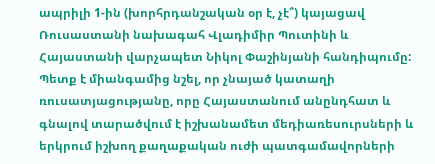ապրիլի 1-ին (խորհրդանշական օր է, չէ՞) կայացավ Ռուսաստանի նախագահ Վլադիմիր Պուտինի և Հայաստանի վարչապետ Նիկոլ Փաշինյանի հանդիպումը:
Պետք է միանգամից նշել, որ չնայած կատաղի ռուսատյացությանը, որը Հայաստանում անընդհատ և գնալով տարածվում է իշխանամետ մեդիառեսուրսների և երկրում իշխող քաղաքական ուժի պատգամավորների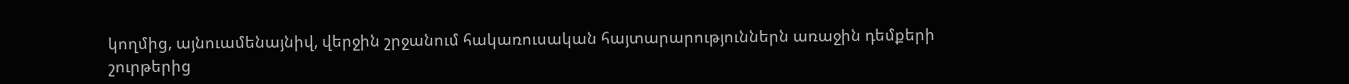կողմից, այնուամենայնիվ, վերջին շրջանում հակառուսական հայտարարություններն առաջին դեմքերի շուրթերից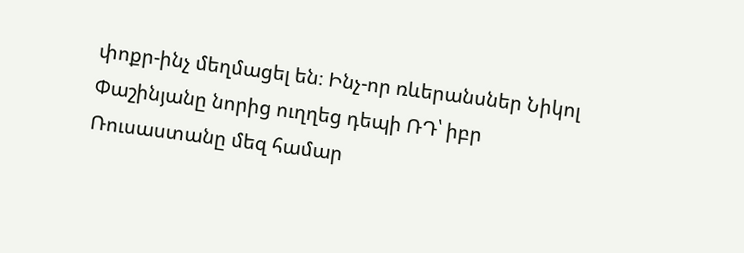փոքր-ինչ մեղմացել են։ Ինչ-որ ռևերանսներ Նիկոլ Փաշինյանը նորից ուղղեց դեպի ՌԴ՝ իբր Ռուսաստանը մեզ համար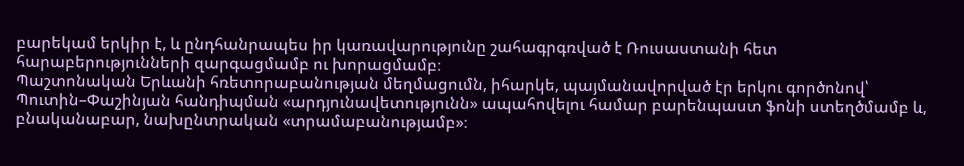բարեկամ երկիր է, և ընդհանրապես իր կառավարությունը շահագրգռված է Ռուսաստանի հետ հարաբերությունների զարգացմամբ ու խորացմամբ։
Պաշտոնական Երևանի հռետորաբանության մեղմացումն, իհարկե, պայմանավորված էր երկու գործոնով՝ Պուտին–Փաշինյան հանդիպման «արդյունավետությունն» ապահովելու համար բարենպաստ ֆոնի ստեղծմամբ և, բնականաբար, նախընտրական «տրամաբանությամբ»։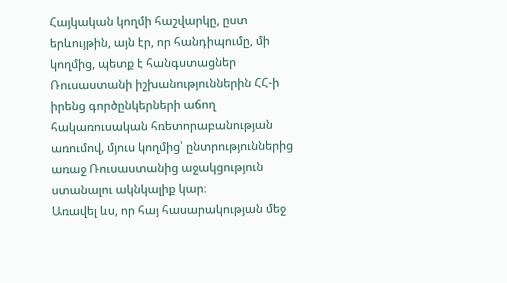Հայկական կողմի հաշվարկը, ըստ երևույթին, այն էր, որ հանդիպումը, մի կողմից, պետք է հանգստացներ Ռուսաստանի իշխանություններին ՀՀ-ի իրենց գործընկերների աճող հակառուսական հռետորաբանության առումով, մյուս կողմից՝ ընտրություններից առաջ Ռուսաստանից աջակցություն ստանալու ակնկալիք կար։
Առավել ևս, որ հայ հասարակության մեջ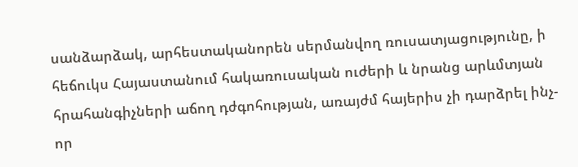սանձարձակ, արհեստականորեն սերմանվող ռուսատյացությունը, ի հեճուկս Հայաստանում հակառուսական ուժերի և նրանց արևմտյան հրահանգիչների աճող դժգոհության, առայժմ հայերիս չի դարձրել ինչ-որ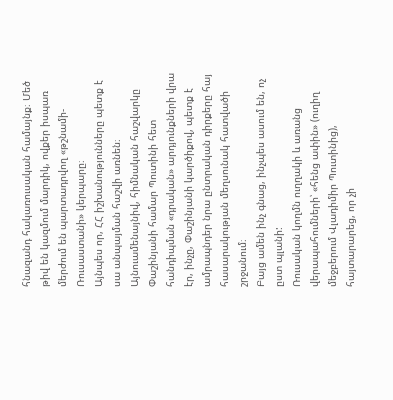հնազանդ հակառուսական համայնք։ Մեծ թիվ են կազմում մարդիկ, ովքեր իսպառ մերժում են պարտադրվող «թշնամի-Ռուսաստանի» կերպարը։
Այնպես որ, ՀՀ իշխանությունները պետք է սա անպայման հաշվի առնեն։
Այնուամենայնիվ, հիմնական հաշվարկը Փաշինյանի համար Պուտինի հետ հանդիպման «դրական» արդյունքների վրա էր, ինչը, Փաշինյանի կարծիքով, պետք է ամրապնդեր նրա ընտրական դիրքերը հայ հասարակության մեղսունակ հատվածի շրջանում։
Բայց ամեն ինչ գնաց, ինչպես ասում են, ոչ ըստ պլանի:
Ռուսական կողմն ուղղակի և առանց վերապահումների՝ «հենց ափին» (ուղիղ մեջբերում Վլադիմիր Պուտինից), հայտարարեց, որ չի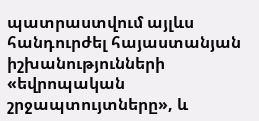պատրաստվում այլևս հանդուրժել հայաստանյան իշխանությունների «եվրոպական շրջապտույտները», և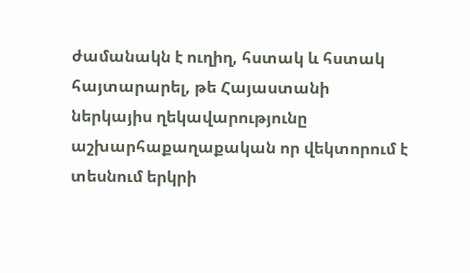ժամանակն է ուղիղ, հստակ և հստակ հայտարարել, թե Հայաստանի ներկայիս ղեկավարությունը աշխարհաքաղաքական որ վեկտորում է տեսնում երկրի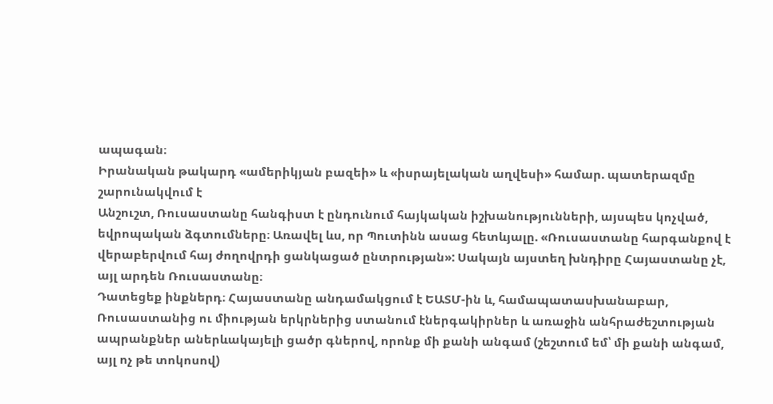ապագան։
Իրանական թակարդ «ամերիկյան բազեի» և «իսրայելական աղվեսի» համար. պատերազմը շարունակվում է
Անշուշտ, Ռուսաստանը հանգիստ է ընդունում հայկական իշխանությունների, այսպես կոչված, եվրոպական ձգտումները։ Առավել ևս, որ Պուտինն ասաց հետևյալը. «Ռուսաստանը հարգանքով է վերաբերվում հայ ժողովրդի ցանկացած ընտրության»: Սակայն այստեղ խնդիրը Հայաստանը չէ, այլ արդեն Ռուսաստանը։
Դատեցեք ինքներդ։ Հայաստանը անդամակցում է ԵԱՏՄ-ին և, համապատասխանաբար, Ռուսաստանից ու միության երկրներից ստանում էներգակիրներ և առաջին անհրաժեշտության ապրանքներ աներևակայելի ցածր գներով, որոնք մի քանի անգամ (շեշտում եմ՝ մի քանի անգամ, այլ ոչ թե տոկոսով)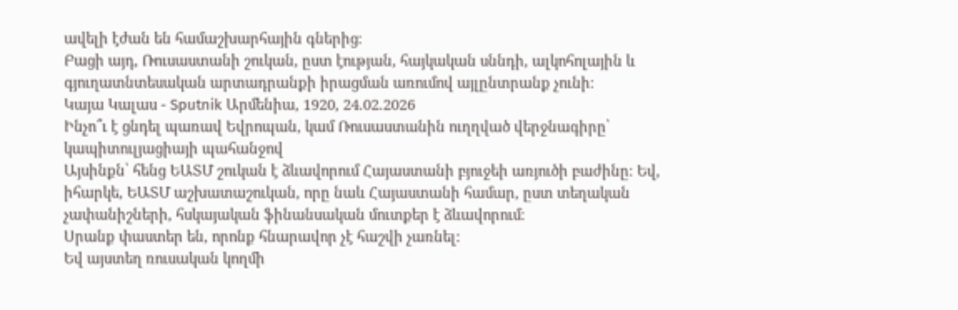ավելի էժան են համաշխարհային գներից։
Բացի այդ, Ռուսաստանի շուկան, ըստ էության, հայկական սննդի, ալկոհոլային և գյուղատնտեսական արտադրանքի իրացման առումով այլընտրանք չունի։
Կայա Կալաս - Sputnik Արմենիա, 1920, 24.02.2026
Ինչո՞ւ է ցնդել պառավ Եվրոպան, կամ Ռուսաստանին ուղղված վերջնագիրը՝ կապիտուլյացիայի պահանջով
Այսինքն՝ հենց ԵԱՏՄ շուկան է ձևավորում Հայաստանի բյուջեի առյուծի բաժինը։ Եվ, իհարկե, ԵԱՏՄ աշխատաշուկան, որը նաև Հայաստանի համար, ըստ տեղական չափանիշների, հսկայական ֆինանսական մուտքեր է ձևավորում։
Սրանք փաստեր են, որոնք հնարավոր չէ հաշվի չառնել:
Եվ այստեղ ռուսական կողմի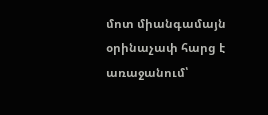մոտ միանգամայն օրինաչափ հարց է առաջանում՝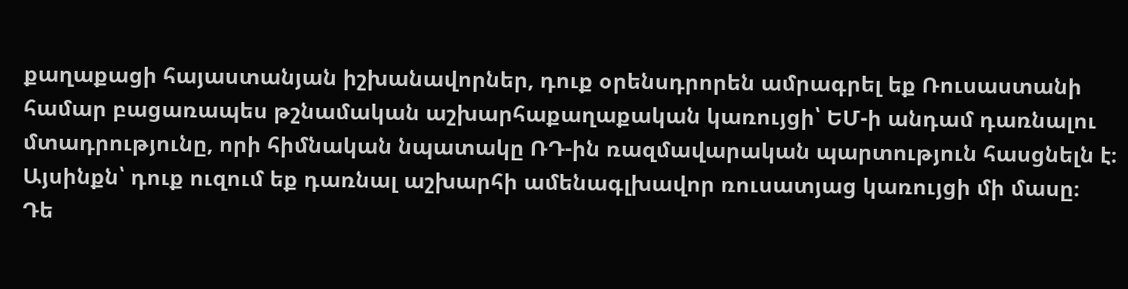քաղաքացի հայաստանյան իշխանավորներ, դուք օրենսդրորեն ամրագրել եք Ռուսաստանի համար բացառապես թշնամական աշխարհաքաղաքական կառույցի՝ ԵՄ-ի անդամ դառնալու մտադրությունը, որի հիմնական նպատակը ՌԴ-ին ռազմավարական պարտություն հասցնելն է։ Այսինքն՝ դուք ուզում եք դառնալ աշխարհի ամենագլխավոր ռուսատյաց կառույցի մի մասը։
Դե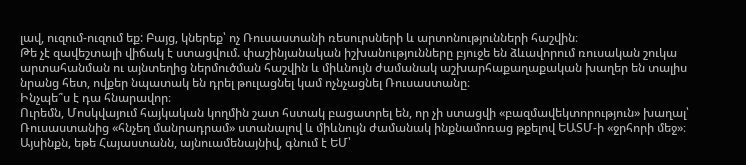լավ, ուզում-ուզում եք: Բայց, կներեք՝ ոչ Ռուսաստանի ռեսուրսների և արտոնությունների հաշվին։
Թե չէ զավեշտալի վիճակ է ստացվում. փաշինյանական իշխանությունները բյուջե են ձևավորում ռուսական շուկա արտահանման ու այնտեղից ներմուծման հաշվին և միևնույն ժամանակ աշխարհաքաղաքական խաղեր են տալիս նրանց հետ, ովքեր նպատակ են դրել թուլացնել կամ ոչնչացնել Ռուսաստանը։
Ինչպե՞ս է դա հնարավոր։
Ուրեմն, Մոսկվայում հայկական կողմին շատ հստակ բացատրել են, որ չի ստացվի «բազմավեկտորություն» խաղալ՝ Ռուսաստանից «հնչեղ մանրադրամ» ստանալով և միևնույն ժամանակ ինքնամոռաց թքելով ԵԱՏՄ-ի «ջրհորի մեջ»։
Այսինքն, եթե Հայաստանն, այնուամենայնիվ, գնում է ԵՄ՝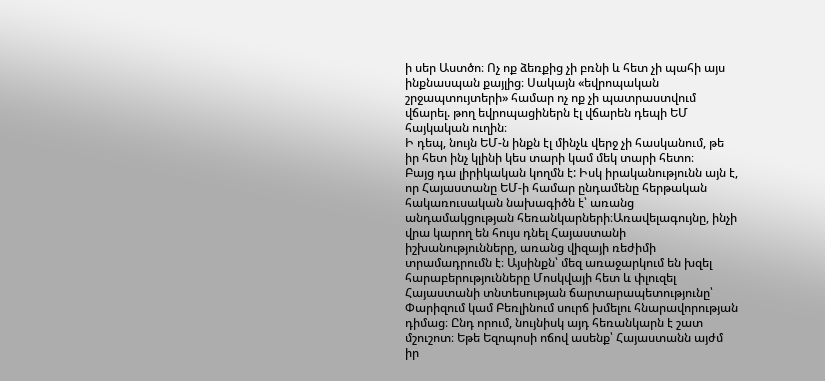ի սեր Աստծո։ Ոչ ոք ձեռքից չի բռնի և հետ չի պահի այս ինքնասպան քայլից։ Սակայն «եվրոպական շրջապտույտերի» համար ոչ ոք չի պատրաստվում վճարել. թող եվրոպացիներն էլ վճարեն դեպի ԵՄ հայկական ուղին։
Ի դեպ, նույն ԵՄ-ն ինքն էլ մինչև վերջ չի հասկանում, թե իր հետ ինչ կլինի կես տարի կամ մեկ տարի հետո։
Բայց դա լիրիկական կողմն է: Իսկ իրականությունն այն է, որ Հայաստանը ԵՄ-ի համար ընդամենը հերթական հակառուսական նախագիծն է՝ առանց անդամակցության հեռանկարների։Առավելագույնը, ինչի վրա կարող են հույս դնել Հայաստանի իշխանությունները, առանց վիզայի ռեժիմի տրամադրումն է։ Այսինքն՝ մեզ առաջարկում են խզել հարաբերությունները Մոսկվայի հետ և փլուզել Հայաստանի տնտեսության ճարտարապետությունը՝ Փարիզում կամ Բեռլինում սուրճ խմելու հնարավորության դիմաց։ Ընդ որում, նույնիսկ այդ հեռանկարն է շատ մշուշոտ։ Եթե Եզոպոսի ոճով ասենք՝ Հայաստանն այժմ իր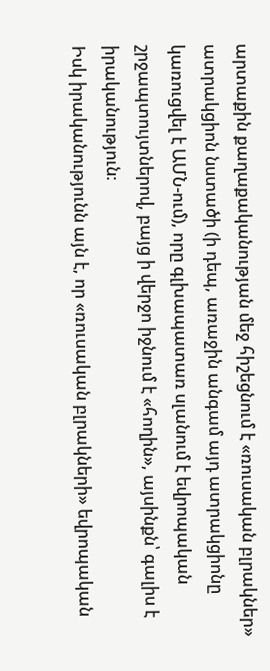արտաքին քաղաքականության մեջ հիշեցնում է «ռուսական բլրակներ» ատրակցիոն նստածի (ի դեպ, առաջին անգամ այդ ատրակցիոնը կառուցվել է ԱՄՆ-ում), որը գլխապատառ սլանում է եվրոպական շրջապտույտներով, բայց ի վերջո իջնում է «հողին», այսինքն՝ գալիս է իրականություն։
Իսկ իրականությունն այն է, որ «ռուսական բլրակների» եվրոպական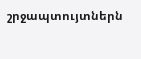շրջապտույտներն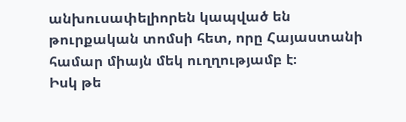անխուսափելիորեն կապված են թուրքական տոմսի հետ, որը Հայաստանի համար միայն մեկ ուղղությամբ է։
Իսկ թե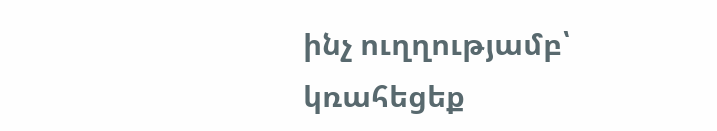ինչ ուղղությամբ՝ կռահեցեք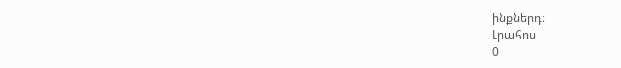ինքներդ։
Լրահոս
0